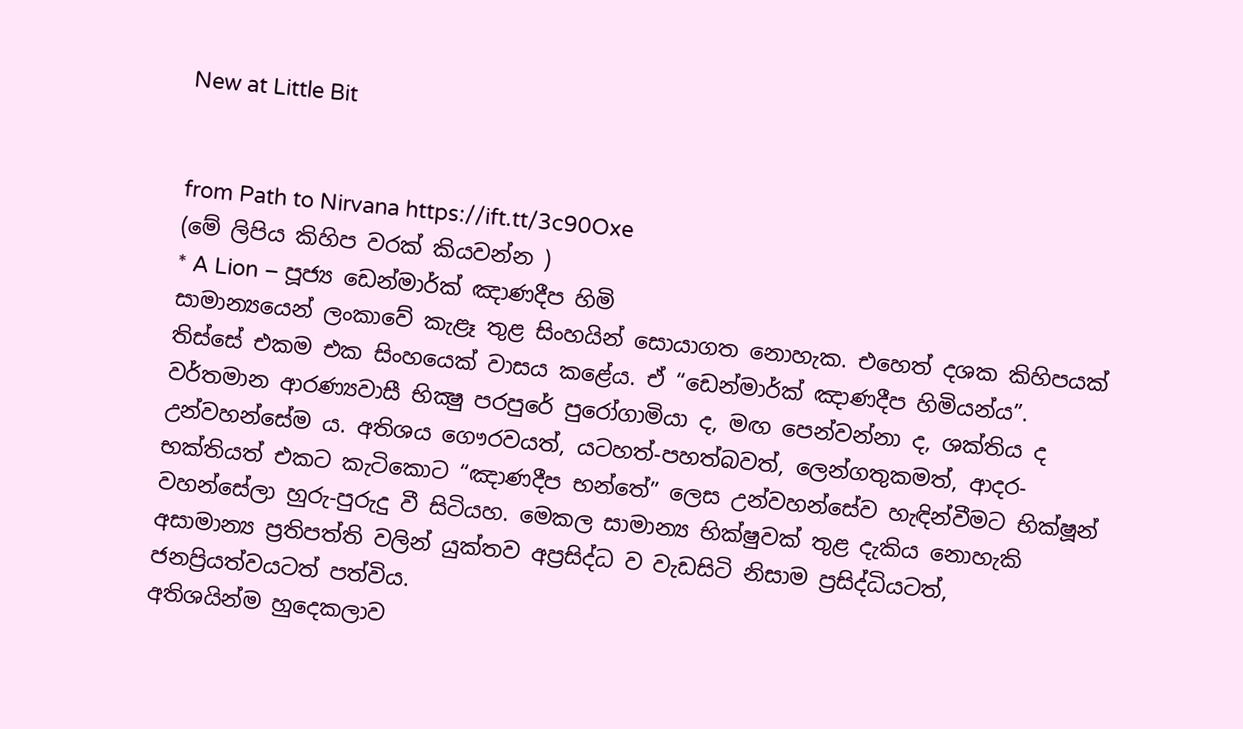New at Little Bit


from Path to Nirvana https://ift.tt/3c90Oxe
(මේ ලිපිය කිහිප වරක් කියවන්න )
* A Lion – පූජ්‍ය ඩෙන්මාර්ක් ඤාණදීප හිමි
සාමාන්‍යයෙන් ලංකාවේ කැළෑ තුළ සිංහයින් සොයාගත නොහැක. එහෙත් දශක කිහිපයක් තිස්සේ එකම එක සිංහයෙක් වාසය කළේය. ඒ “ඩෙන්මාර්ක් ඤාණදීප හිමියන්ය”. වර්තමාන ආරණ්‍යවාසී භික්‍ෂු පරපුරේ පුරෝගාමියා ද, මඟ පෙන්වන්නා ද, ශක්තිය ද උන්වහන්සේම ය. අතිශය ගෞරවයත්, යටහත්‐පහත්බවත්, ලෙන්ගතුකමත්, ආදර‐භක්තියත් එකට කැටිකොට “ඤාණදීප භන්තේ” ලෙස උන්වහන්සේව හැඳින්වීමට භික්ෂූන් වහන්සේලා හුරු‐පුරුදු වී සිටියහ. මෙකල සාමාන්‍ය භික්ෂුවක් තුළ දැකිය නොහැකි අසාමාන්‍ය ප්‍රතිපත්ති වලින් යුක්තව අප්‍රසිද්ධ ව වැඩසිටි නිසාම ප්‍රසිද්ධියටත්, ජනප්‍රියත්වයටත් පත්විය.
අතිශයින්ම හුදෙකලාව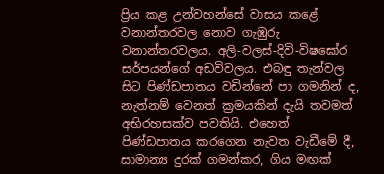ප්‍රිය කළ උන්වහන්සේ වාසය කළේ වනාන්තරවල නොව ගැඹුරු වනාන්තරවලය. අලි‐වලස්‐දිවි‐විෂඝෝර සර්පයන්ගේ අඩවිවලය. එබඳු තැන්වල සිට පිණ්‌ඩපාතය වඩින්නේ පා ගමනින් ද, නැත්නම් වෙනත් ක්‍රමයකින් දැයි තවමත් අභිරහසක්ව පවතියි. එහෙත් පිණ්‌ඩපාතය කරගෙන නැවත වැඩීමේ දී, සාමාන්‍ය දුරක් ගමන්කර, ගිය මඟක්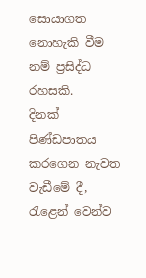සොයාගත නොහැකි වීම නම් ප්‍රසිද්ධ රහසකි.
දිනක් පිණ්‌ඩපාතය කරගෙන නැවත වැඩීමේ දී, රැළෙන් වෙන්ව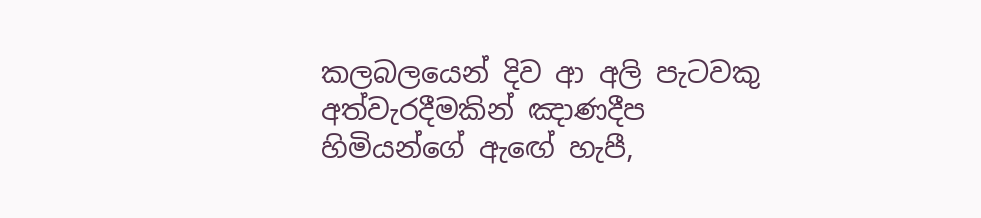කලබලයෙන් දිව ආ අලි පැටවකු අත්වැරදීමකින් ඤාණදීප හිමියන්ගේ ඇඟේ හැපී,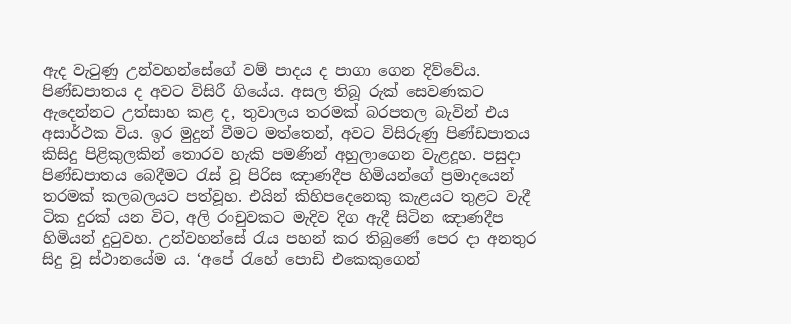ඇද වැටුණු උන්වහන්සේගේ වම් පාදය ද පාගා ගෙන දිව්වේය. පිණ්‌ඩපාතය ද අවට විසිරී ගියේය. අසල තිබූ රුක් සෙවණකට ඇදෙන්නට උත්සාහ කළ ද, තුවාලය තරමක් බරපතල බැවින් එය අසාර්ථක විය. ඉර මුදුන් වීමට මත්තෙන්, අවට විසිරුණු පිණ්‌ඩපාතය කිසිදු පිළිකුලකින් තොරව හැකි පමණින් අහුලාගෙන වැළදූහ. පසුදා පිණ්‌ඩපාතය බෙදීමට රැස් වූ පිරිස ඤාණදීප හිමියන්ගේ ප්‍රමාදයෙන් තරමක් කලබලයට පත්වූහ. එයින් කිහිපදෙනෙකු කැළයට තුළට වැදී ටික දුරක් යන විට, අලි රංචුවකට මැදිව දිග ඇදී සිටින ඤාණදීප හිමියන් දුටුවහ. උන්වහන්සේ රැය පහන් කර තිබුණේ පෙර දා අනතුර සිදු වූ ස්ථානයේම ය. ‘අපේ රැහේ පොඩි එකෙකුගෙන්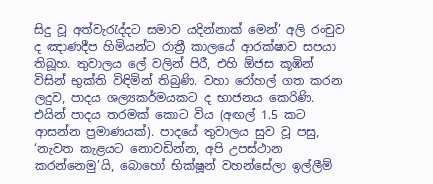සිදු වූ අත්වැරැද්දට සමාව යදින්නාක් මෙන්’ අලි රංචුව ද ඤාණදීප හිමියන්ට රාත්‍රී කාලයේ ආරක්ෂාව සපයා තිබූහ. තුවාලය ලේ වලින් පිරී, එහි ඕජස කූඹින් විසින් භුක්ති විඳිමින් තිබුණි. වහා රෝහල් ගත කරන ලදුව, පාදය ශල්‍යකර්මයකට ද භාජනය කෙරිණි. එයින් පාදය තරමක් කොට විය (අඟල් 1.5 කට ආසන්න ප්‍රමාණයක්). පාදයේ තුවාලය සුව වූ පසු, ‘නැවත කැළයට නොවඩින්න, අපි උපස්ථාන කරන්නෙමු’යි, බොහෝ භික්ෂූන් වහන්සේලා ඉල්ලීම්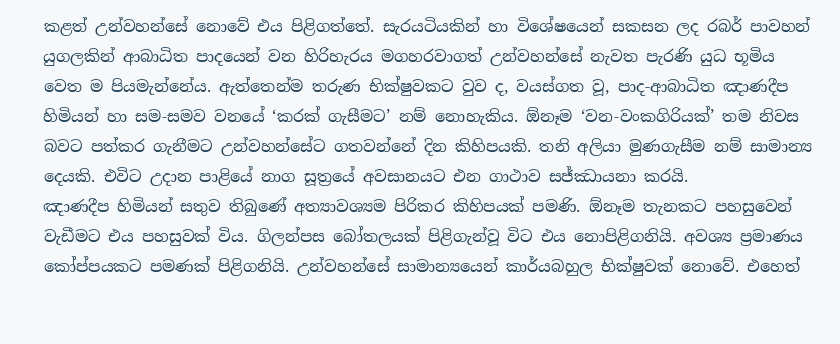කළත් උන්වහන්සේ නොවේ එය පිළිගත්තේ. සැරයටියකින් හා විශේෂයෙන් සකසන ලද රබර් පාවහන් යුගලකින් ආබාධිත පාදයෙන් වන හිරිහැරය මගහරවාගත් උන්වහන්සේ නැවත පැරණි යුධ භූමිය වෙත ම පියමැන්නේය. ඇත්තෙන්ම තරුණ භික්ෂුවකට වුව ද, වයස්ගත වූ, පාද‐ආබාධිත ඤාණදීප හිමියන් හා සම‐සමව වනයේ ‘කරක් ගැසීමට’ නම් නොහැකිය. ඕනෑම ‘වන‐වංකගිරියක්’ තම නිවස බවට පත්කර ගැනීමට උන්වහන්සේට ගතවන්නේ දින කිහිපයකි. තනි අලියා මුණගැසීම නම් සාමාන්‍ය දෙයකි. එවිට උදාන පාළියේ නාග සූත්‍රයේ අවසානයට එන ගාථාව සජ්ඣායනා කරයි.
ඤාණදීප හිමියන් සතුව තිබුණේ අත්‍යාවශ්‍යම පිරිකර කිහිපයක් පමණි. ඕනෑම තැනකට පහසුවෙන් වැඩීමට එය පහසුවක් විය. ගිලන්පස බෝතලයක් පිළිගැන්වූ විට එය නොපිළිගනියි. අවශ්‍ය ප්‍රමාණය කෝප්පයකට පමණක් පිළිගනියි. උන්වහන්සේ සාමාන්‍යයෙන් කාර්යබහුල භික්ෂුවක් නොවේ. එහෙත්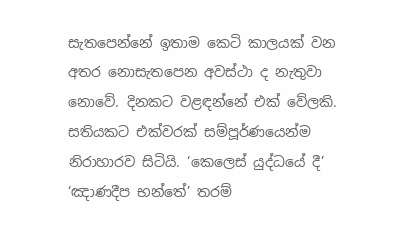සැතපෙන්නේ ඉතාම කෙටි කාලයක් වන අතර නොසැතපෙන අවස්ථා ද නැතුවා නොවේ. දිනකට වළඳන්නේ එක් වේලකි. සතියකට එක්වරක් සම්පූර්ණයෙන්ම නිරාහාරව සිටියි. ‘කෙලෙස් යුද්ධයේ දී’ ‘ඤාණදීප භන්තේ’ තරම්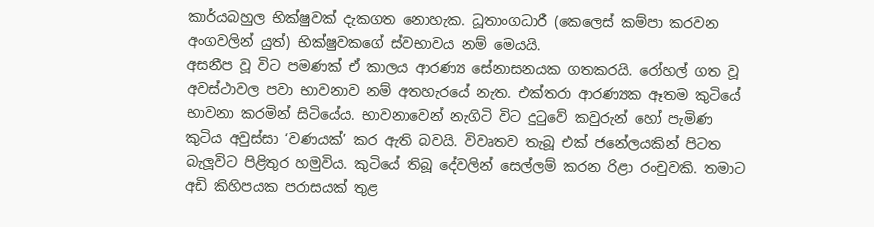කාර්යබහුල භික්ෂුවක් දැකගත නොහැක. ධූතාංගධාරී (කෙලෙස් කම්පා කරවන අංගවලින් යුත්) භික්ෂුවකගේ ස්වභාවය නම් මෙයයි.
අසනීප වූ විට පමණක් ඒ කාලය ආරණ්‍ය සේනාසනයක ගතකරයි. රෝහල් ගත වූ අවස්ථාවල පවා භාවනාව නම් අතහැරයේ නැත. එක්තරා ආරණ්‍යක ඈතම කුටියේ භාවනා කරමින් සිටියේය. භාවනාවෙන් නැගිටි විට දුටුවේ කවුරුන් හෝ පැමිණ කුටිය අවුස්සා ‘වණයක්’ කර ඇති බවයි. විවෘතව තැබූ එක් ජනේලයකින් පිටත බැලූවිට පිළිතුර හමුවිය. කුටියේ තිබූ දේවලින් සෙල්ලම් කරන රිළා රංචුවකි. තමාට අඩි කිහිපයක පරාසයක් තුළ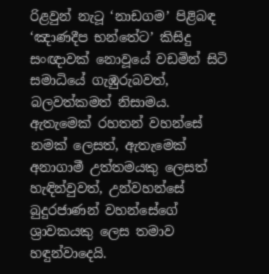රිළවුන් නැටූ ‘නාඩගම’ පිළිබඳ ‘ඤාණදීප භන්තේට’ කිසිදු සංඥාවක් නොවූයේ වඩමින් සිටි සමාධියේ ගැඹුරුබවත්, බලවත්කමත් නිසාමය.
ඇතැමෙක් රහතන් වහන්සේ නමක් ලෙසත්, ඇතැමෙක් අනාගාමී උත්තමයකු ලෙසත් හැඳින්වුවත්, උන්වහන්සේ බුදුරජාණන් වහන්සේගේ ශ්‍රාවකයකු ලෙස තමාව හඳුන්වාදෙයි.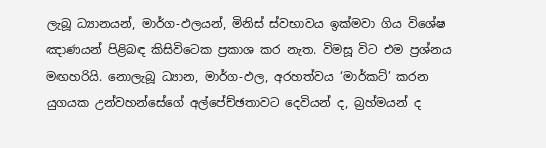ලැබූ ධ්‍යානයන්, මාර්ග‐ඵලයන්, මිනිස් ස්වභාවය ඉක්මවා ගිය විශේෂ ඤාණයන් පිළිබඳ කිසිවිටෙක ප්‍රකාශ කර නැත. විමසූ විට එම ප්‍රශ්නය මඟහරියි. නොලැබූ ධ්‍යාන, මාර්ග‐ඵල, අරහත්වය ‘මාර්කට්’ කරන යුගයක උන්වහන්සේගේ අල්පේච්ඡතාවට දෙවියන් ද, බ්‍රහ්මයන් ද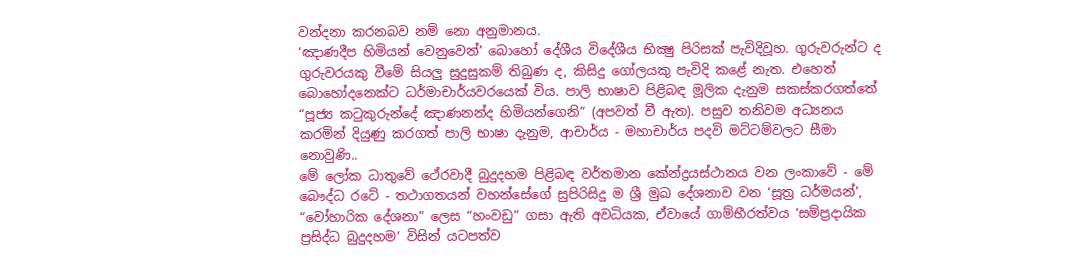වන්දනා කරනබව නම් නො අනුමානය.
‘ඤාණදීප හිමියන් වෙනුවෙන්’ බොහෝ දේශීය විදේශීය භික්‍ෂු පිරිසක් පැවිදිවූහ. ගුරුවරුන්ට ද ගුරුවරයකු වීමේ සියලු සුදුසුකම් තිබුණ ද, කිසිදු ගෝලයකු පැවිදි කළේ නැත. එහෙත් බොහෝදනෙක්ට ධර්මාචාර්යවරයෙක් විය. පාලි භාෂාව පිළිබඳ මූලික දැනුම සකස්කරගත්තේ “පූජ්‍ය කටුකුරුන්දේ ඤාණනන්ද හිමියන්ගෙනි” (අපවත් වී ඇත). පසුව තනිවම අධ්‍යනය කරමින් දියුණු කරගත් පාලි භාෂා දැනුම, ආචාර්ය ‐ මහාචාර්ය පදවි මට්ටම්වලට සීමා නොවුණි..
මේ ලෝක ධාතුවේ ථේරවාදී බුදුදහම පිළිබඳ වර්තමාන කේන්ද්‍රයස්ථානය වන ලංකාවේ ‐ මේ බෞද්ධ රටේ ‐ තථාගතයන් වහන්සේගේ සුපිරිසිදු ම ශ්‍රී මුඛ දේශනාව වන ‘සූත්‍ර ධර්මයන්’, “වෝහාරික දේශනා” ලෙස “හංවඩු” ගසා ඇති අවධියක, ඒවායේ ගාම්භීරත්වය ‘සම්ප්‍රදායික ප්‍රසිද්ධ බුදුදහම’ විසින් යටපත්ව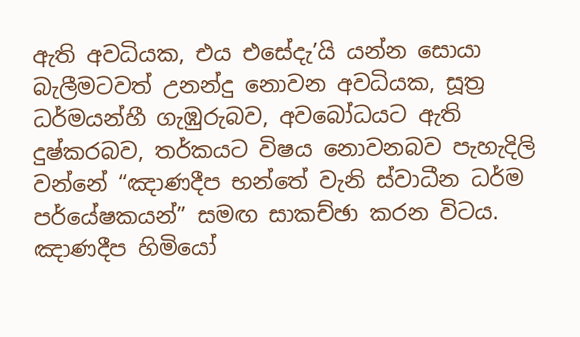ඇති අවධියක, එය එසේදැ’යි යන්න සොයා බැලීමටවත් උනන්දු නොවන අවධියක, සූත්‍ර ධර්මයන්හී ගැඹුරුබව, අවබෝධයට ඇති දුෂ්කරබව, තර්කයට විෂය නොවනබව පැහැදිලි වන්නේ “ඤාණදීප භන්තේ වැනි ස්වාධීන ධර්ම පර්යේෂකයන්” සමඟ සාකච්ඡා කරන විටය. ඤාණදීප හිමියෝ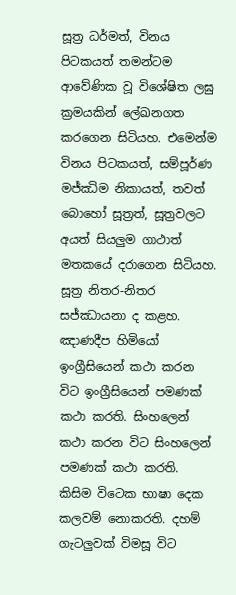සූත්‍ර ධර්මත්, විනය පිටකයත් තමන්ටම ආවේණික වූ විශේෂිත ලඝු ක්‍රමයකින් ලේඛනගත කරගෙන සිටියහ. එමෙන්ම විනය පිටකයත්, සම්පූර්ණ මජ්ඣිම නිකායත්, තවත් බොහෝ සූත්‍රත්, සූත්‍රවලට අයත් සියලුම ගාථාත් මතකයේ දරාගෙන සිටියහ. සූත්‍ර නිතර‐නිතර සජ්ඣායනා ද කළහ.
ඤාණදීප හිමියෝ ඉංග්‍රීසියෙන් කථා කරන විට ඉංග්‍රීසියෙන් පමණක් කථා කරති. සිංහලෙන් කථා කරන විට සිංහලෙන් පමණක් කථා කරති. කිසිම විටෙක භාෂා දෙක කලවම් නොකරති. දහම් ගැටලුවක් විමසූ විට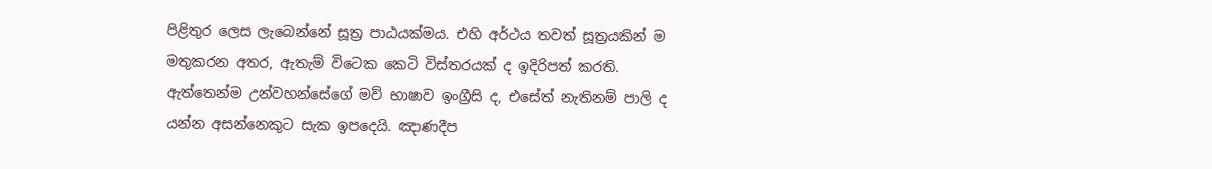පිළිතුර ලෙස ලැබෙන්නේ සූත්‍ර පාඨයක්මය. එහි අර්ථය තවත් සූත්‍රයකින් ම මතුකරන අතර, ඇතැම් විටෙක කෙටි විස්තරයක් ද ඉදිරිපත් කරති. ඇත්තෙන්ම උන්වහන්සේගේ මව් භාෂාව ඉංග්‍රීසි ද, එසේත් නැතිනම් පාලි ද යන්න අසන්නෙකුට සැක ඉපදෙයි. ඤාණදීප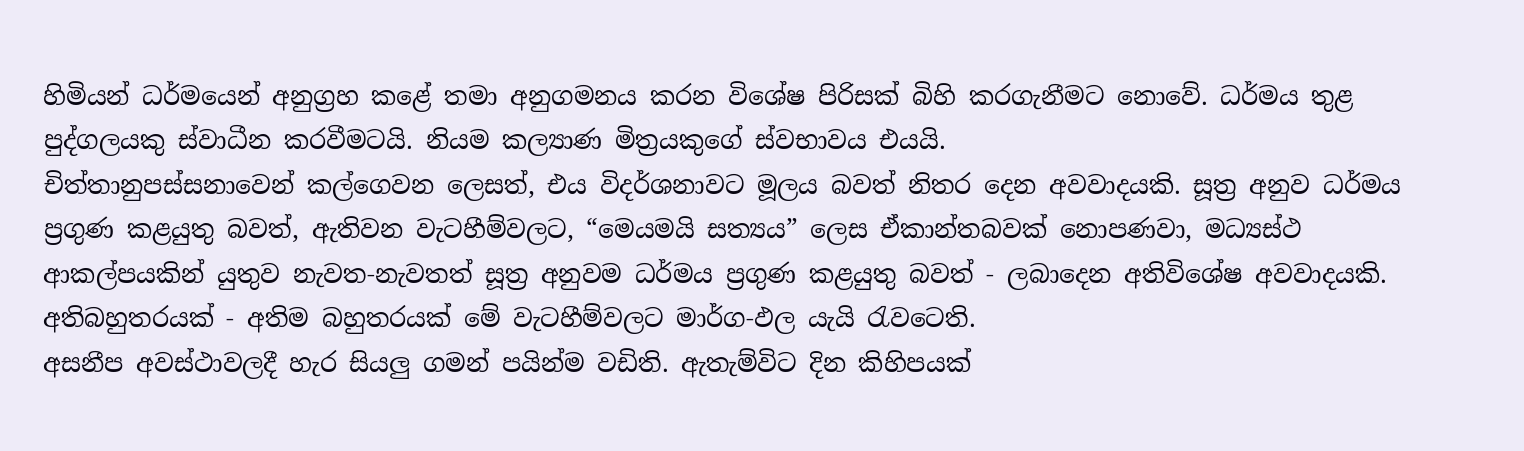හිමියන් ධර්මයෙන් අනුග්‍රහ කළේ තමා අනුගමනය කරන විශේෂ පිරිසක් බිහි කරගැනීමට නොවේ. ධර්මය තුළ පුද්ගලයකු ස්වාධීන කරවීමටයි. නියම කල්‍යාණ මිත්‍රයකුගේ ස්වභාවය එයයි.
චිත්තානුපස්සනාවෙන් කල්ගෙවන ලෙසත්, එය විදර්ශනාවට මූලය බවත් නිතර දෙන අවවාදයකි. සූත්‍ර අනුව ධර්මය ප්‍රගුණ කළයුතු බවත්, ඇතිවන වැටහීම්වලට, “මෙයමයි සත්‍යය” ලෙස ඒකාන්තබවක් නොපණවා, මධ්‍යස්ථ ආකල්පයකින් යුතුව නැවත‐නැවතත් සූත්‍ර අනුවම ධර්මය ප්‍රගුණ කළයුතු බවත් ‐ ලබාදෙන අතිවිශේෂ අවවාදයකි. අතිබහුතරයක් ‐ අතිම බහුතරයක් මේ වැටහීම්වලට මාර්ග‐ඵල යැයි රැවටෙති.
අසනීප අවස්ථාවලදී හැර සියලු ගමන් පයින්ම වඩිති. ඇතැම්විට දින කිහිපයක්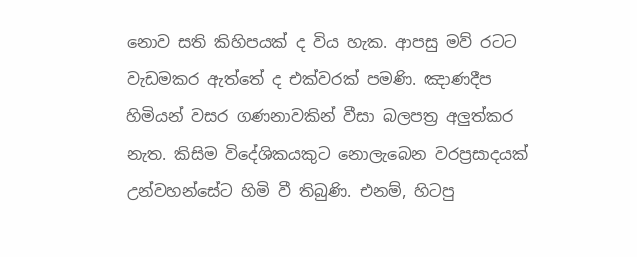නොව සති කිහිපයක් ද විය හැක. ආපසු මව් රටට වැඩමකර ඇත්තේ ද එක්වරක් පමණි. ඤාණදීප හිමියන් වසර ගණනාවකින් වීසා බලපත්‍ර අලුත්කර නැත. කිසිම විදේශිකයකුට නොලැබෙන වරප්‍රසාදයක් උන්වහන්සේට හිමි වී තිබුණි. එනම්, හිටපු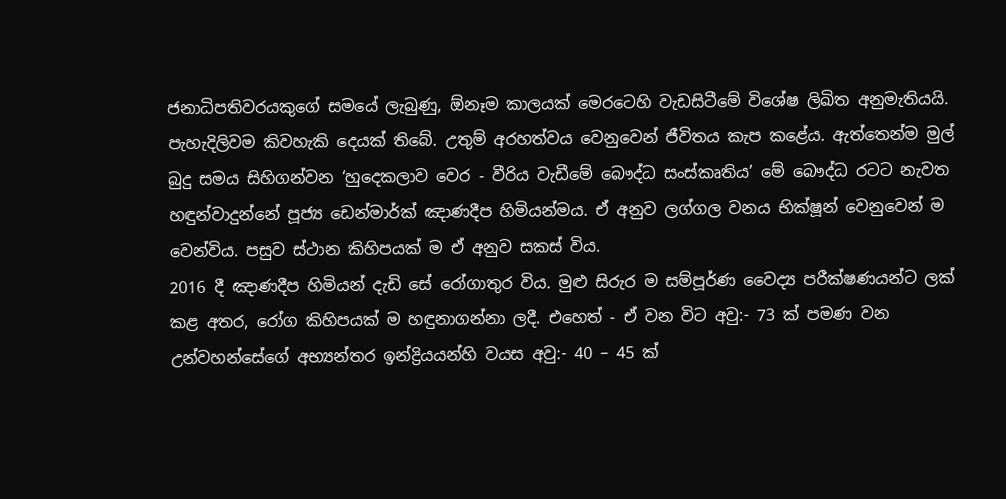ජනාධිපතිවරයකුගේ සමයේ ලැබුණු, ඕනෑම කාලයක් මෙරටෙහි වැඩසිටීමේ විශේෂ ලිඛිත අනුමැතියයි.
පැහැදිලිවම කිවහැකි දෙයක් තිබේ. උතුම් අරහත්වය වෙනුවෙන් ජීවිතය කැප කළේය. ඇත්තෙන්ම මුල් බුදු සමය සිහිගන්වන ‘හුදෙකලාව වෙර ‐ වීරිය වැඩීමේ බෞද්ධ සංස්කෘතිය’ මේ බෞද්ධ රටට නැවත හඳුන්වාදුන්නේ පූජ්‍ය ඩෙන්මාර්ක් ඤාණදීප හිමියන්මය. ඒ අනුව ලග්ගල වනය භික්ෂූන් වෙනුවෙන් ම වෙන්විය. පසුව ස්ථාන කිහිපයක් ම ඒ අනුව සකස් විය.
2016 දී ඤාණදීප හිමියන් දැඩි සේ රෝගාතුර විය. මුළු සිරුර ම සම්පූර්ණ වෛද්‍ය පරීක්ෂණයන්ට ලක් කළ අතර, රෝග කිහිපයක් ම හඳුනාගන්නා ලදී. එහෙත් ‐ ඒ වන විට අවු:- 73 ක් පමණ වන උන්වහන්සේගේ අභ්‍යන්තර ඉන්ද්‍රියයන්හි වයස අවු:- 40 – 45 ක්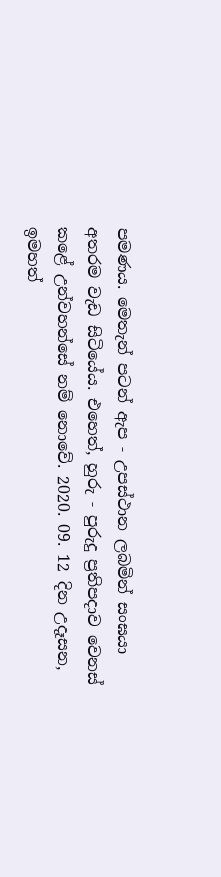පමණය. මෙතැන් පටන් ඇප ‐ උපස්ථාන ලබමින් සංඝයා අතරම වැඩ සිටියේය. එහෙත්, හුරු ‐ පුරුදු ප්‍රතිපදාව වෙනස් කළේ උන්වහන්සේ නම් නොවේ. 2020. 09. 12 දින උදෑසන, ඉමහත්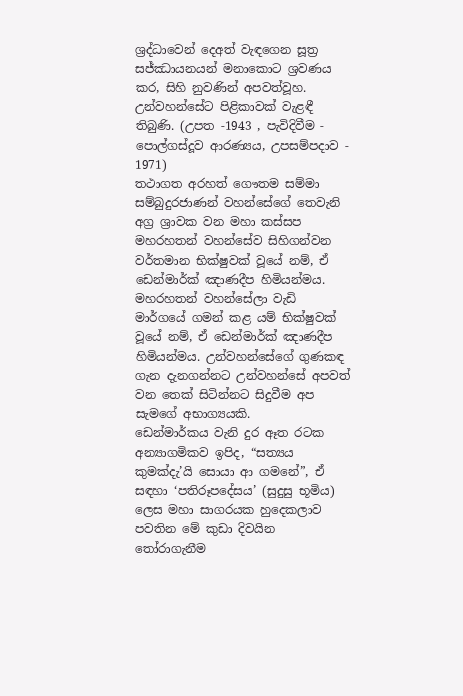ශ්‍රද්ධාවෙන් දෙඅත් වැඳගෙන සූත්‍ර සජ්ඣායනයන් මනාකොට ශ්‍රවණය කර, සිහි නුවණින් අපවත්වූහ. උන්වහන්සේට පිළිකාවක් වැළඳී තිබුණි. (උපත ‐1943 , පැවිදිවීම ‐ පොල්ගස්දූව ආරණ්‍යය, උපසම්පදාව ‐ 1971)
තථාගත අරහත් ගෞතම සම්මා සම්බුදුරජාණන් වහන්සේගේ තෙවැනි අග්‍ර ශ්‍රාවක වන මහා කස්සප මහරහතන් වහන්සේව සිහිගන්වන වර්තමාන භික්ෂුවක් වූයේ නම්, ඒ ඩෙන්මාර්ක් ඤාණදීප හිමියන්මය. මහරහතන් වහන්සේලා වැඩි මාර්ගයේ ගමන් කළ යම් භික්ෂුවක් වූයේ නම්, ඒ ඩෙන්මාර්ක් ඤාණදීප හිමියන්මය. උන්වහන්සේගේ ගුණකඳ ගැන දැනගන්නට උන්වහන්සේ අපවත් වන තෙක් සිටින්නට සිදුවීම අප සැමගේ අභාග්‍යයකි.
ඩෙන්මාර්කය වැනි දුර ඈත රටක අන්‍යාගමිකව ඉපිද, “සත්‍යය කුමක්දැ’යි සොයා ආ ගමනේ”, ඒ සඳහා ‘පතිරූපදේසය’ (සුදුසු භූමිය) ලෙස මහා සාගරයක හුදෙකලාව පවතින මේ කුඩා දිවයින තෝරාගැනීම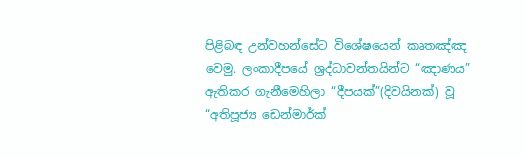පිළිබඳ උන්වහන්සේට විශේෂයෙන් කෘතඤ්ඤ වෙමු. ලංකාදීපයේ ශ්‍රද්ධාවන්තයින්ට “ඤාණය” ඇතිකර ගැනීමෙහිලා “දීපයක්”(දිවයිනක්) වූ “අතිපූජ්‍ය ඩෙන්මාර්ක්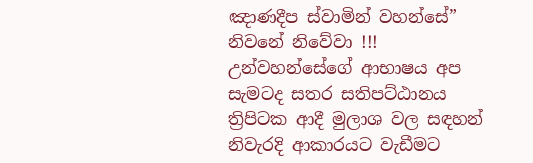ඤාණදීප ස්වාමින් වහන්සේ” නිවනේ නිවේවා !!!
උන්වහන්සේගේ ආභාෂය අප සැමටද සතර සතිපට්ඨානය ත්‍රිපිටක ආදී මුලාශ වල සඳහන් නිවැරදි ආකාරයට වැඩීමට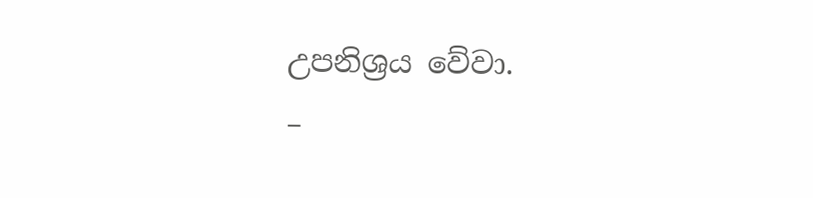උපනිශ්‍රය වේවා.
–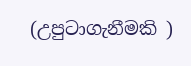(උපුටාගැනීමකි )